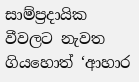සාම්ප්‍රදායික වීවලට නැවත ගියහොත් ‘ආහාර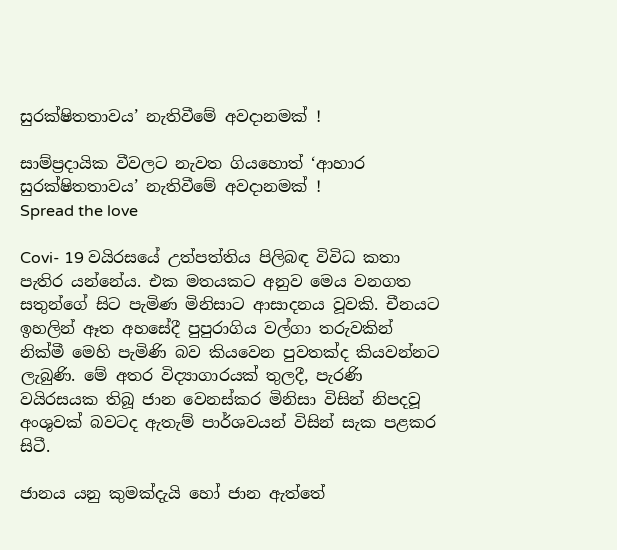සුරක්ෂිතතාවය’ නැතිවීමේ අවදානමක් !

සාම්ප්‍රදායික වීවලට නැවත ගියහොත් ‘ආහාර සුරක්ෂිතතාවය’ නැතිවීමේ අවදානමක් !
Spread the love

Covi- 19 වයිරසයේ උත්පත්තිය පිලිබඳ විවිධ කතා පැතිර යන්නේය. එක මතයකට අනුව මෙය වනගත සතුන්ගේ සිට පැමිණ මිනිසාට ආසාදනය වූවකි. චීනයට ඉහලින් ඈත අහසේදී පුපුරාගිය වල්ගා තරුවකින් නික්මී මෙහි පැමිණි බව කියවෙන පුවතක්ද කියවන්නට ලැබුණි. මේ අතර විද්‍යාගාරයක් තුලදී, පැරණි වයිරසයක තිබූ ජාන වෙනස්කර මිනිසා විසින් නිපදවූ අංශුවක් බවටද ඇතැම් පාර්ශවයන් විසින් සැක පළකර සිටී.

ජානය යනු කුමක්දැයි හෝ ජාන ඇත්තේ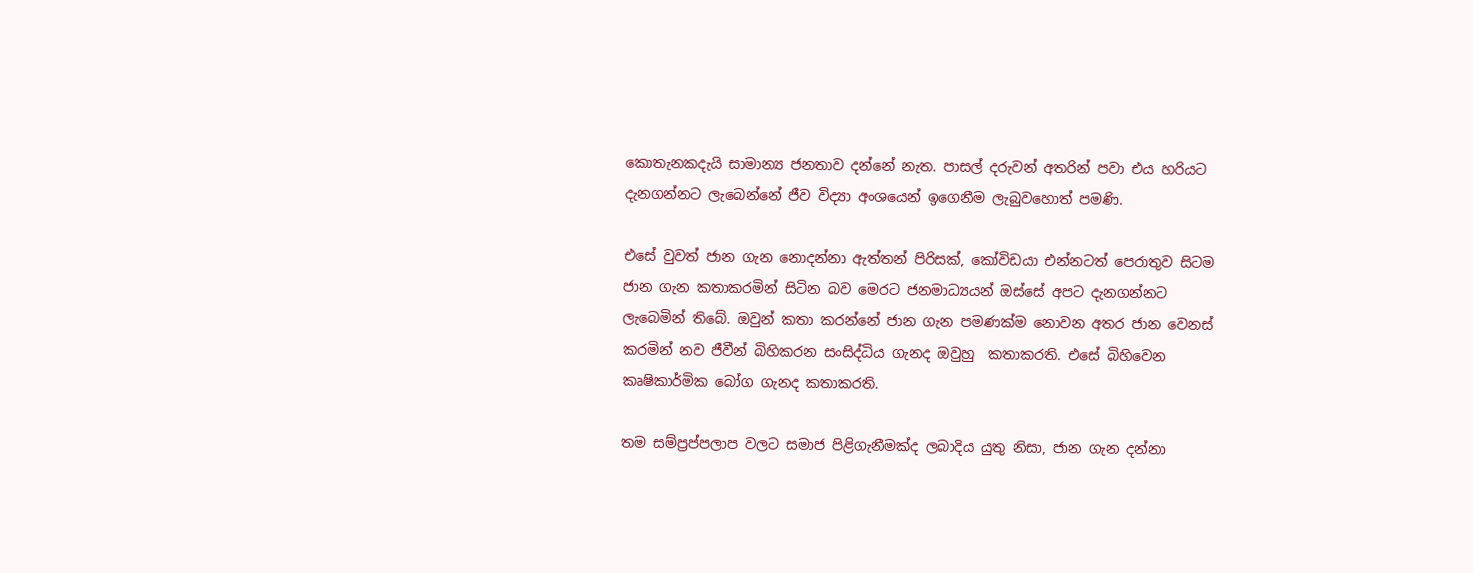කොතැනකදැයි සාමාන්‍ය ජනතාව දන්නේ නැත. පාසල් දරුවන් අතරින් පවා එය හරියට දැනගන්නට ලැබෙන්නේ ජීව විද්‍යා අංශයෙන් ඉගෙනීම ලැබුවහොත් පමණි.

එසේ වුවත් ජාන ගැන නොදන්නා ඇත්තන් පිරිසක්, කෝවිඩයා එන්නටත් පෙරාතුව සිටම ජාන ගැන කතාකරමින් සිටින බව මෙරට ජනමාධ්‍යයන් ඔස්සේ අපට දැනගන්නට ලැබෙමින් තිබේ. ඔවුන් කතා කරන්නේ ජාන ගැන පමණක්ම නොවන අතර ජාන වෙනස් කරමින් නව ජීවීන් බිහිකරන සංසිද්ධිය ගැනද ඔවුහු  කතාකරති. එසේ බිහිවෙන කෘෂිකාර්මික බෝග ගැනද කතාකරති.

තම සම්ප්‍රප්පලාප වලට සමාජ පිළිගැනීමක්ද ලබාදිය යුතු නිසා, ජාන ගැන දන්නා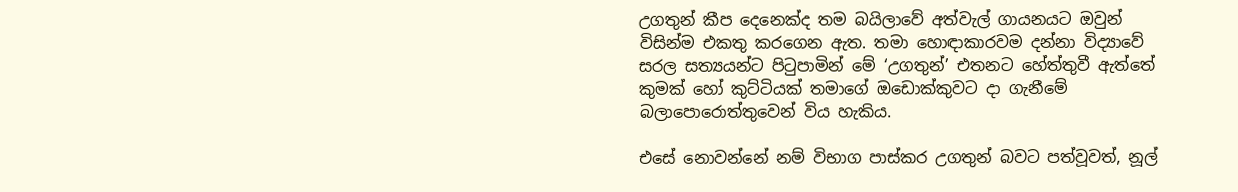උගතුන් කීප දෙනෙක්ද තම බයිලාවේ අත්වැල් ගායනයට ඔවුන් විසින්ම එකතු කරගෙන ඇත. තමා හොඳාකාරවම දන්නා විද්‍යාවේ සරල සත්‍යයන්ට පිටුපාමින් මේ ‘උගතුන්’ එතනට හේත්තුවී ඇත්තේ කුමක් හෝ කුට්ටියක් තමාගේ ඔඩොක්කුවට දා ගැනීමේ බලාපොරොත්තුවෙන් විය හැකිය.

එසේ නොවන්නේ නම් විභාග පාස්කර උගතුන් බවට පත්වූවත්, නූල්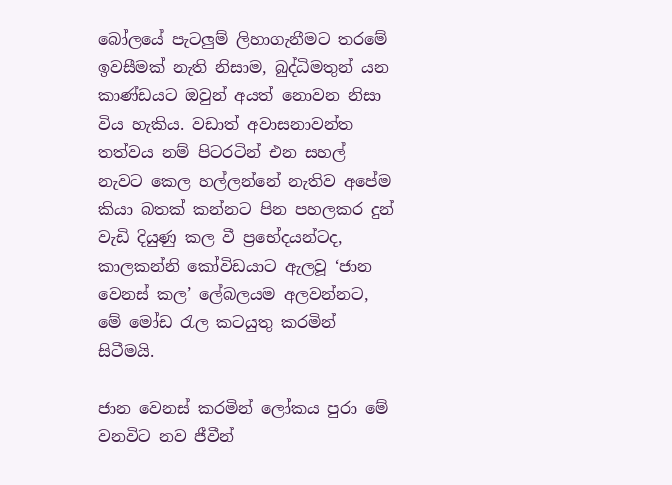බෝලයේ පැටලුම් ලිහාගැනීමට තරමේ ඉවසීමක් නැති නිසාම, බුද්ධිමතුන් යන කාණ්ඩයට ඔවුන් අයත් නොවන නිසා විය හැකිය. වඩාත් අවාසනාවන්ත තත්වය නම් පිටරටින් එන සහල් නැවට කෙල හල්ලන්නේ නැතිව අපේම කියා බතක් කන්නට පින පහලකර දුන් වැඩි දියුණු කල වී ප්‍රභේදයන්ටද,  කාලකන්නි කෝවිඩයාට ඇලවූ ‘ජාන වෙනස් කල’ ලේබලයම අලවන්නට, මේ මෝඩ රැල කටයුතු කරමින් සිටීමයි.

ජාන වෙනස් කරමින් ලෝකය පුරා මේ වනවිට නව ජීවීන්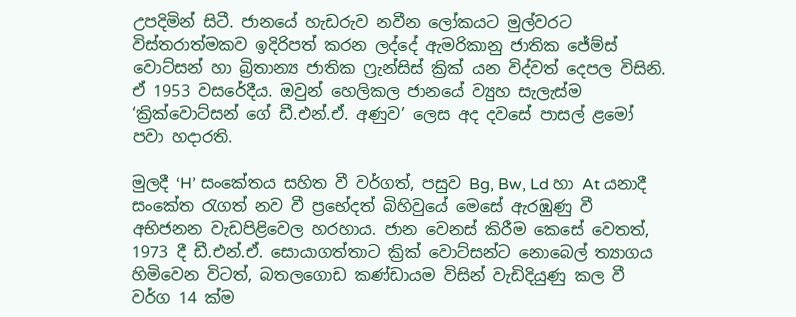උපදිමින් සිටී. ජානයේ හැඩරුව නවීන ලෝකයට මුල්වරට විස්තරාත්මකව ඉදිරිපත් කරන ලද්දේ ඇමරිකානු ජාතික ජේම්ස් වොට්සන් හා බ්‍රිතාන්‍ය ජාතික ෆ්‍රැන්සිස් ක්‍රික් යන විද්වත් දෙපල විසිනි. ඒ 1953 වසරේදීය. ඔවුන් හෙලිකල ජානයේ ව්‍යුහ සැලැස්ම ‘ක්‍රික්වොට්සන් ගේ ඩී.එන්.ඒ. අණුව’ ලෙස අද දවසේ පාසල් ළමෝ පවා හදාරති.

මුලදී ‘H’ සංකේතය සහිත වී වර්ගත්, පසුව Bg, Bw, Ld හා At යනාදී සංකේත රැගත් නව වී ප්‍රභේදත් බිහිවුයේ මෙසේ ඇරඹුණු වී අභිජනන වැඩපිළිවෙල හරහාය. ජාන වෙනස් කිරීම කෙසේ වෙතත්, 1973 දී ඩී.එන්.ඒ. සොයාගත්තාට ක්‍රික් වොට්සන්ට නොබෙල් ත්‍යාගය හිමිවෙන විටත්, බතලගොඩ කණ්ඩායම විසින් වැඩිදියුණු කල වී වර්ග 14 ක්ම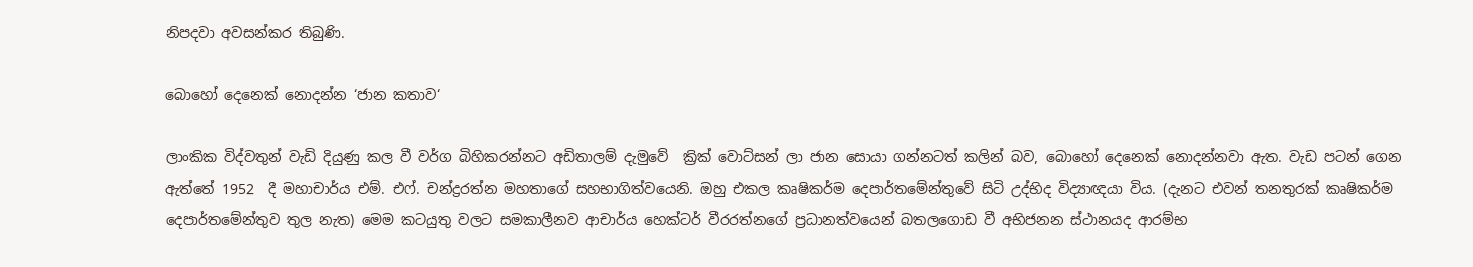නිපදවා අවසන්කර තිබුණි.

බොහෝ දෙනෙක් නොදන්න ‘ජාන කතාව‘

ලාංකික විද්වතුන් වැඩි දියුණු කල වී වර්ග බිහිකරන්නට අඩිතාලම් දැමුවේ  ක්‍රික් වොට්සන් ලා ජාන සොයා ගන්නටත් කලින් බව, බොහෝ දෙනෙක් නොදන්නවා ඇත. වැඩ පටන් ගෙන ඇත්තේ 1952  දී මහාචාර්ය එම්. එෆ්. චන්ද්‍රරත්න මහතාගේ සහභාගිත්වයෙනි. ඔහු එකල කෘෂිකර්ම දෙපාර්තමේන්තුවේ සිටි උද්භිද විද්‍යාඥයා විය. (දැනට එවන් තනතුරක් කෘෂිකර්ම දෙපාර්තමේන්තුව තුල නැත) මෙම කටයුතු වලට සමකාලීනව ආචාර්ය හෙක්ටර් වීරරත්නගේ ප්‍රධානත්වයෙන් බතලගොඩ වී අභිජනන ස්ථානයද ආරම්භ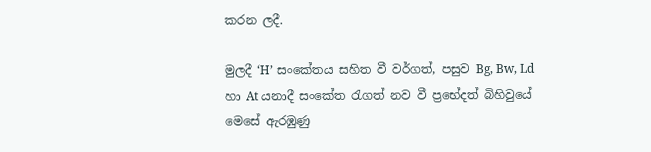කරන ලදී.

මුලදී ‘H’ සංකේතය සහිත වී වර්ගත්, පසුව Bg, Bw, Ld හා At යනාදී සංකේත රැගත් නව වී ප්‍රභේදත් බිහිවුයේ මෙසේ ඇරඹුණු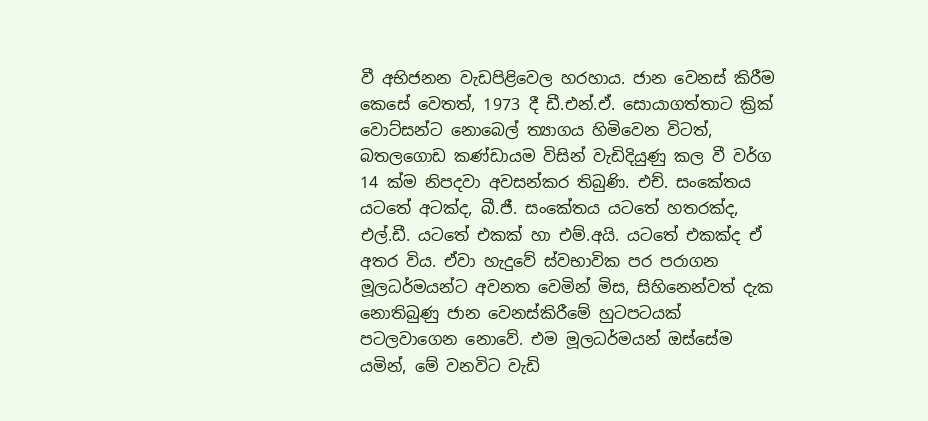වී අභිජනන වැඩපිළිවෙල හරහාය. ජාන වෙනස් කිරීම කෙසේ වෙතත්, 1973 දී ඩී.එන්.ඒ. සොයාගත්තාට ක්‍රික් වොට්සන්ට නොබෙල් ත්‍යාගය හිමිවෙන විටත්, බතලගොඩ කණ්ඩායම විසින් වැඩිදියුණු කල වී වර්ග 14 ක්ම නිපදවා අවසන්කර තිබුණි. එච්. සංකේතය යටතේ අටක්ද, බී.ජී. සංකේතය යටතේ හතරක්ද, එල්.ඩී. යටතේ එකක් හා එම්.අයි. යටතේ එකක්ද ඒ අතර විය. ඒවා හැදුවේ ස්වභාවික පර පරාගන මූලධර්මයන්ට අවනත වෙමින් මිස, සිහිනෙන්වත් දැක නොතිබුණු ජාන වෙනස්කිරීමේ හුටපටයක් පටලවාගෙන නොවේ. එම මූලධර්මයන් ඔස්සේම යමින්, මේ වනවිට වැඩි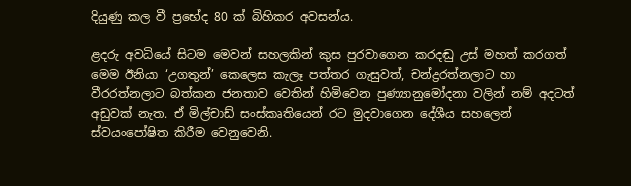දියුණු කල වී ප්‍රභේද 80 ක් බිහිකර අවසන්ය.

ළදරු අවධියේ සිටම මෙවන් සහලකින් කුස පුරවාගෙන කරදඬු උස් මහත් කරගත් මෙම ඊනියා ‘උගතුන්’ කෙලෙස කැලෑ පත්තර ගැසුවත්, චන්ද්‍රරත්නලාට හා වීරරත්නලාට බත්කන ජනතාව වෙතින් හිමිවෙන පුණ්‍යානුමෝදනා වලින් නම් අදටත් අඩුවක් නැත. ඒ මිල්චාඩ් සංස්කෘතියෙන් රට මුදවාගෙන දේශීය සහලෙන් ස්වයංපෝෂිත කිරීම වෙනුවෙනි.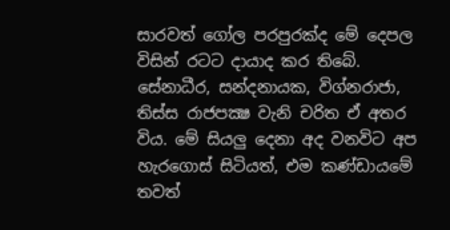සාරවත් ගෝල පරපුරක්ද මේ දෙපල විසින් රටට දායාද කර තිබේ. සේනාධීර, සන්දනායක, විග්නරාජා, තිස්ස රාජපක්‍ෂ වැනි චරිත ඒ අතර විය. මේ සියලු දෙනා අද වනවිට අප හැරගොස් සිටියත්, එම කණ්ඩායමේ තවත්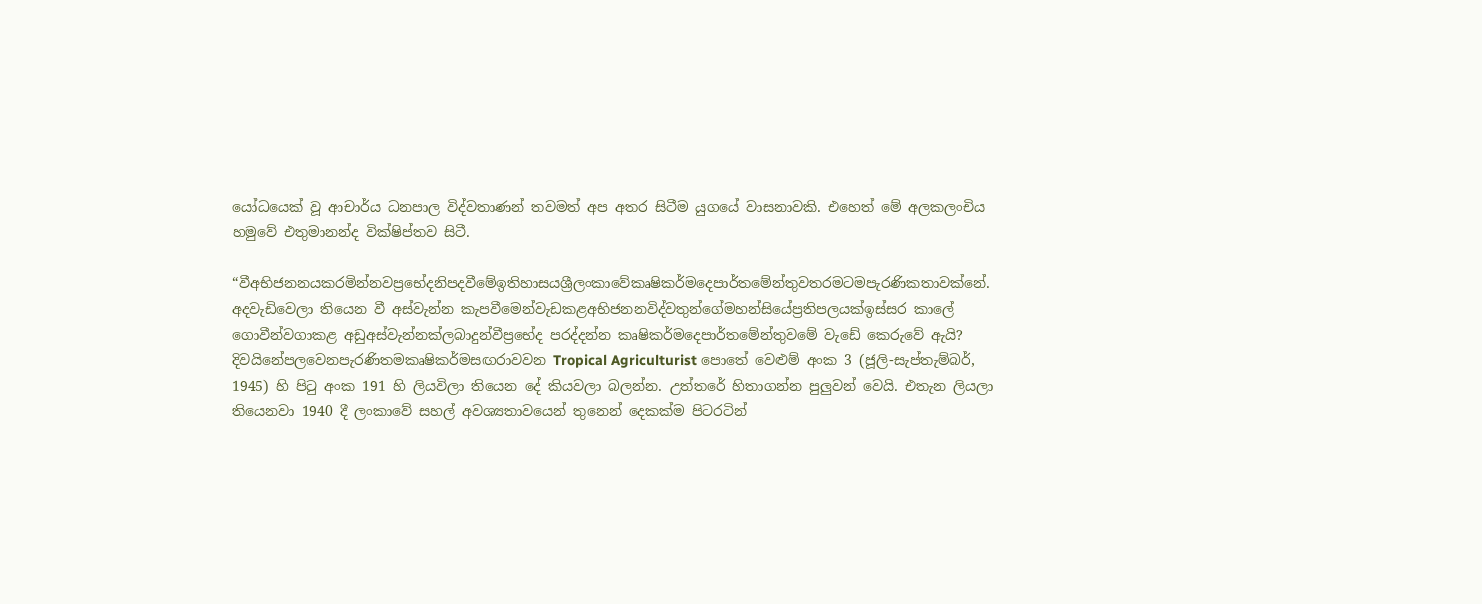යෝධයෙක් වූ ආචාර්ය ධනපාල විද්වතාණන් තවමත් අප අතර සිටීම යුගයේ වාසනාවකි. එහෙත් මේ අලකලංචිය හමුවේ එතුමානන්ද වික්ෂිප්තව සිටී.

“වීඅභිජනනයකරමින්නවප්‍රභේදනිපදවීමේඉතිහාසයශ්‍රීලංකාවේකෘෂිකර්මදෙපාර්තමේන්තුවතරමටමපැරණිකතාවක්නේ. අදවැඩිවෙලා තියෙන වී අස්වැන්න කැපවීමෙන්වැඩකළඅභිජනනවිද්වතුන්ගේමහන්සියේප්‍රතිපලයක්ඉස්සර කාලේ ගොවීන්වගාකළ අඩුඅස්වැන්නක්ලබාදුන්වීප්‍රභේද පරද්දන්න කෘෂිකර්මදෙපාර්තමේන්තුවමේ වැඩේ කෙරුවේ ඇයි? දිවයිනේපලවෙනපැරණිතමකෘෂිකර්මසඟරාවවන Tropical Agriculturist පොතේ වෙළුම් අංක 3 (ජූලි-සැප්තැම්බර්, 1945) හි පිටු අංක 191 හි ලියවිලා තියෙන දේ කියවලා බලන්න. උත්තරේ හිතාගන්න පුලුවන් වෙයි. එතැන ලියලා තියෙනවා 1940 දී ලංකාවේ සහල් අවශ්‍යතාවයෙන් තුනෙන් දෙකක්ම පිටරටින්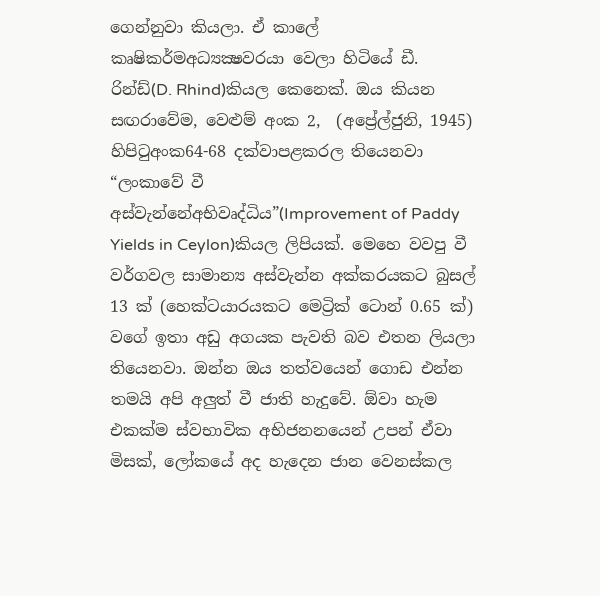ගෙන්නුවා කියලා. ඒ කාලේ කෘෂිකර්මඅධ්‍යක්‍ෂවරයා වෙලා හිටියේ ඩී. රින්ඩ්(D. Rhind)කියල කෙනෙක්. ඔය කියන සඟරාවේම, වෙළුම් අංක 2,  (අප්‍රේල්ජුනි, 1945) හිපිටුඅංක64-68 දක්වාපළකරල තියෙනවා “ලංකාවේ වී අස්වැන්නේඅභිවෘද්ධිය”(Improvement of Paddy Yields in Ceylon)කියල ලිපියක්. මෙහෙ වවපු වී වර්ගවල සාමාන්‍ය අස්වැන්න අක්කරයකට බුසල් 13 ක් (හෙක්ටයාරයකට මෙට්‍රික් ටොන් 0.65 ක්) වගේ ඉතා අඩු අගයක පැවති බව එතන ලියලා තියෙනවා. ඔන්න ඔය තත්වයෙන් ගොඩ එන්න තමයි අපි අලුත් වී ජාති හැදුවේ. ඕවා හැම එකක්ම ස්වභාවික අභිජනනයෙන් උපන් ඒවා මිසක්, ලෝකයේ අද හැදෙන ජාන වෙනස්කල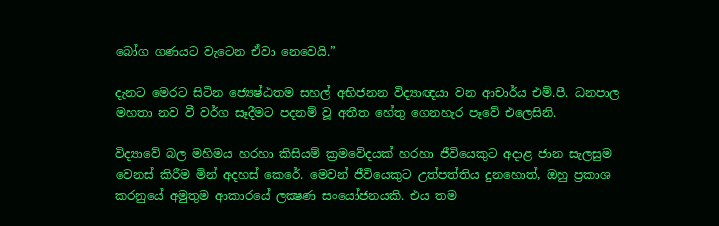බෝග ගණයට වැටෙන ඒවා නෙවෙයි.”

දැනට මෙරට සිටින ජ්‍යෙෂ්ඨතම සහල් අභිජනන විද්‍යාඥයා වන ආචාර්ය එම්.පී. ධනපාල මහතා නව වී වර්ග සෑදීමට පදනම් වූ අතීත හේතු ගෙනහැර පෑවේ එලෙසිනි.

විද්‍යාවේ බල මහිමය හරහා කිසියම් ක්‍රමවේදයක් හරහා ජීවියෙකුට අදාළ ජාන සැලසුම වෙනස් කිරීම මින් අදහස් කෙරේ. මෙවන් ජීවියෙකුට උත්පත්තිය දුනහොත්, ඔහු ප්‍රකාශ කරනුයේ අමුතුම ආකාරයේ ලක්‍ෂණ සංයෝජනයකි. එය තම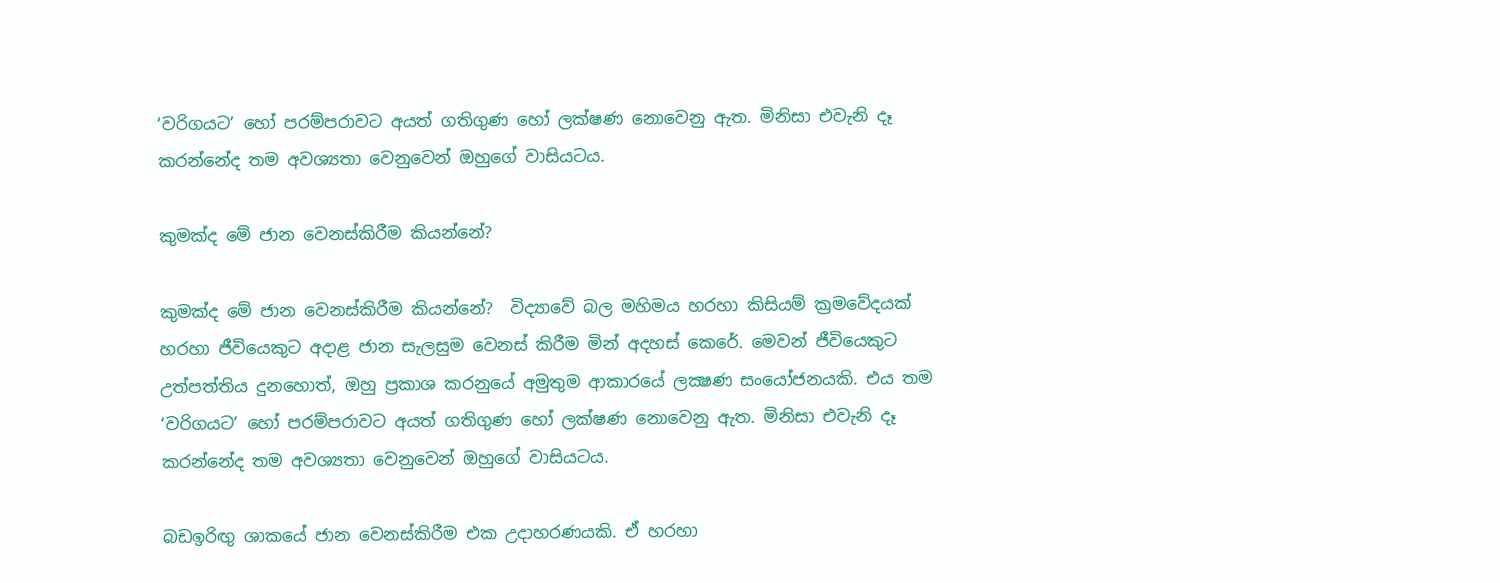‘වරිගයට’ හෝ පරම්පරාවට අයත් ගතිගුණ හෝ ලක්ෂණ නොවෙනු ඇත. මිනිසා එවැනි දෑ කරන්නේද තම අවශ්‍යතා වෙනුවෙන් ඔහුගේ වාසියටය.

කුමක්ද මේ ජාන වෙනස්කිරීම කියන්නේ?

කුමක්ද මේ ජාන වෙනස්කිරීම කියන්නේ?  විද්‍යාවේ බල මහිමය හරහා කිසියම් ක්‍රමවේදයක් හරහා ජීවියෙකුට අදාළ ජාන සැලසුම වෙනස් කිරීම මින් අදහස් කෙරේ. මෙවන් ජීවියෙකුට උත්පත්තිය දුනහොත්, ඔහු ප්‍රකාශ කරනුයේ අමුතුම ආකාරයේ ලක්‍ෂණ සංයෝජනයකි. එය තම ‘වරිගයට’ හෝ පරම්පරාවට අයත් ගතිගුණ හෝ ලක්ෂණ නොවෙනු ඇත. මිනිසා එවැනි දෑ කරන්නේද තම අවශ්‍යතා වෙනුවෙන් ඔහුගේ වාසියටය.

බඩඉරිඟු ශාකයේ ජාන වෙනස්කිරීම එක උදාහරණයකි. ඒ හරහා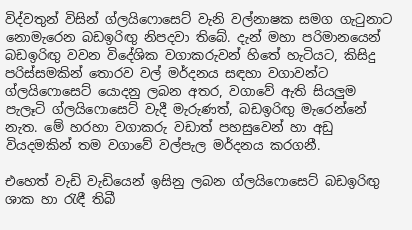විද්වතුන් විසින් ග්ලයිෆොසෙට් වැනි වල්නාෂක සමග ගැටුනාට නොමැරෙන බඩඉරිඟු නිපදවා තිබේ. දැන් මහා පරිමානයෙන් බඩඉරිඟු වවන විදේශික වගාකරුවන් හිතේ හැටියට, කිසිදු පරිස්සමකින් තොරව වල් මර්දනය සඳහා වගාවන්ට ග්ලයිෆොසෙට් යොදනු ලබන අතර, වගාවේ ඇති සියලුම පැලෑටි ග්ලයිෆොසෙට් වැදී මැරුණත්, බඩඉරිඟු මැරෙන්නේ නැත. මේ හරහා වගාකරු වඩාත් පහසුවෙන් හා අඩු වියදමකින් තම වගාවේ වල්පැල මර්දනය කරගනී.

එහෙත් වැඩි වැඩියෙන් ඉසිනු ලබන ග්ලයිෆොසෙට් බඩඉරිඟු ශාක හා රැඳී තිබී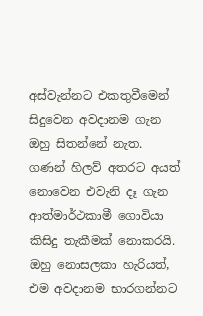අස්වැන්නට එකතුවීමෙන් සිදුවෙන අවදානම ගැන ඔහු සිතන්නේ නැත. ගණන් හිලව් අතරට අයත් නොවෙන එවැනි දෑ ගැන ආත්මාර්ථකාමී ගොවියා කිසිදු තැකීමක් නොකරයි. ඔහු නොසලකා හැරියත්, එම අවදානම භාරගන්නට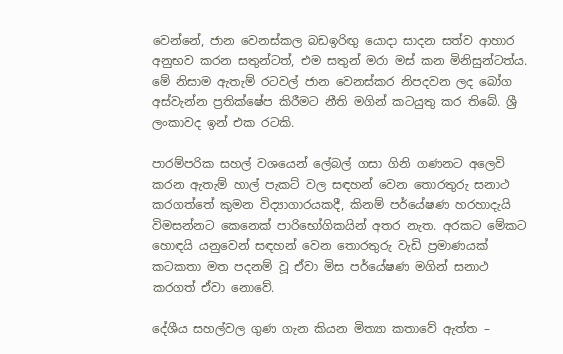වෙන්නේ, ජාන වෙනස්කල බඩඉරිඟු යොදා සාදන සත්ව ආහාර අනුභව කරන සතුන්ටත්, එම සතුන් මරා මස් කන මිනිසුන්ටත්ය. මේ නිසාම ඇතැම් රටවල් ජාන වෙනස්කර නිපදවන ලද බෝග අස්වැන්න ප්‍රතික්ෂේප කිරීමට නීති මගින් කටයුතු කර තිබේ. ශ්‍රී ලංකාවද ඉන් එක රටකි.

පාරම්පරික සහල් වශයෙන් ලේබල් ගසා ගිනි ගණනට අලෙවි කරන ඇතැම් හාල් පැකට් වල සඳහන් වෙන තොරතුරු සනාථ කරගත්තේ කුමන විද්‍යාගාරයකදී, කිනම් පර්යේෂණ හරහාදැයි විමසන්නට කෙනෙක් පාරිභෝගිකයින් අතර නැත. අරකට මේකට හොඳයි යනුවෙන් සඳහන් වෙන තොරතුරු වැඩි ප්‍රමාණයක් කටකතා මත පදනම් වූ ඒවා මිස පර්යේෂණ මගින් සනාථ කරගත් ඒවා නොවේ.

දේශීය සහල්වල ගුණ ගැන කියන මිත්‍යා කතාවේ ඇත්ත –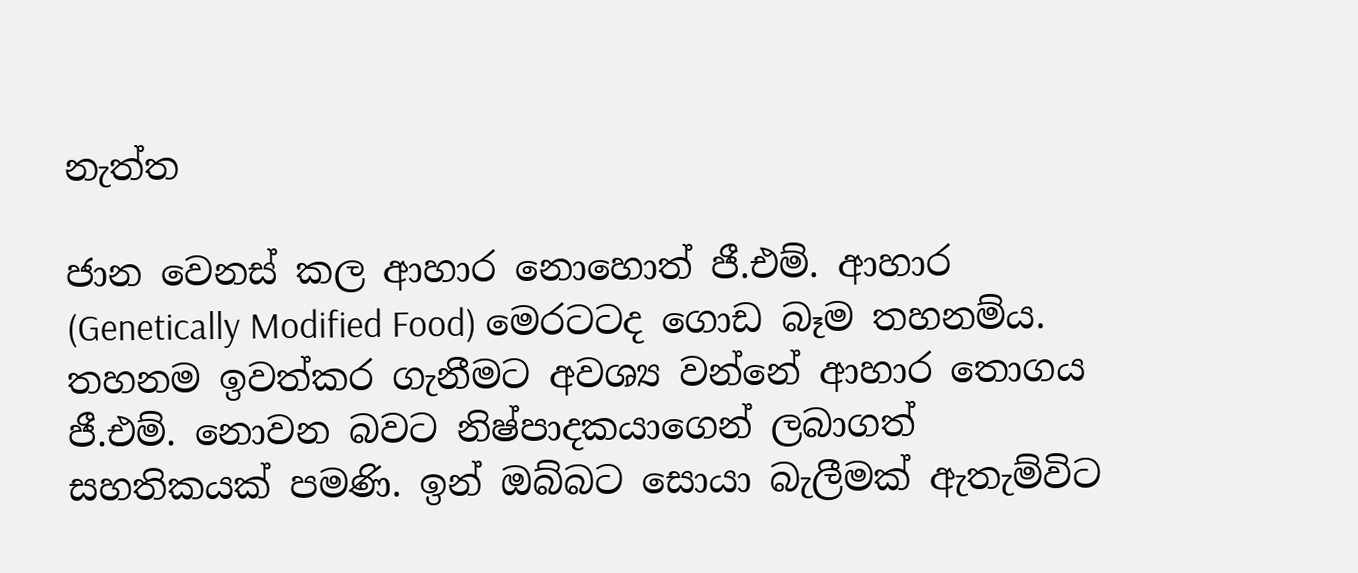නැත්ත

ජාන වෙනස් කල ආහාර නොහොත් ජී.එම්. ආහාර (Genetically Modified Food) මෙරටටද ගොඩ බෑම තහනම්ය. තහනම ඉවත්කර ගැනීමට අවශ්‍ය වන්නේ ආහාර තොගය ජී.එම්. නොවන බවට නිෂ්පාදකයාගෙන් ලබාගත් සහතිකයක් පමණි. ඉන් ඔබ්බට සොයා බැලීමක් ඇතැම්විට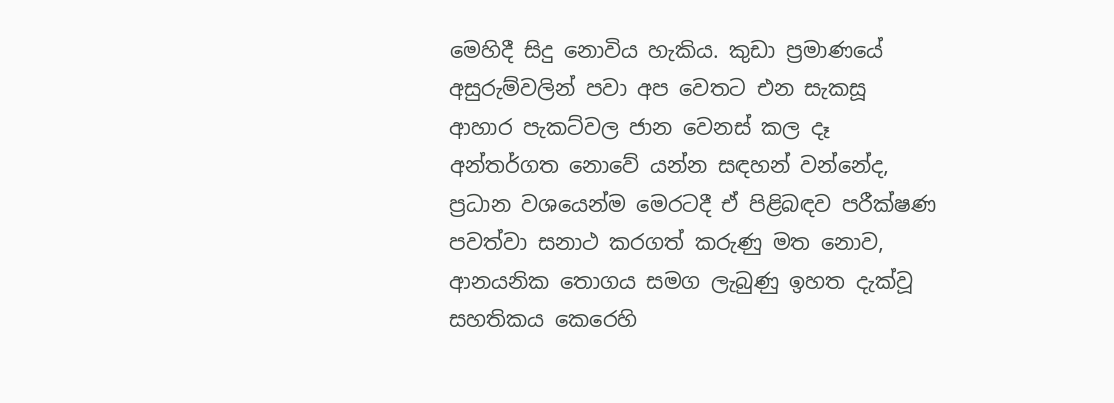මෙහිදී සිදු නොවිය හැකිය. කුඩා ප්‍රමාණයේ අසුරුම්වලින් පවා අප වෙතට එන සැකසූ ආහාර පැකට්වල ජාන වෙනස් කල දෑ අන්තර්ගත නොවේ යන්න සඳහන් වන්නේද, ප්‍රධාන වශයෙන්ම මෙරටදී ඒ පිළිබඳව පරීක්ෂණ පවත්වා සනාථ කරගත් කරුණු මත නොව, ආනයනික තොගය සමග ලැබුණු ඉහත දැක්වූ සහතිකය කෙරෙහි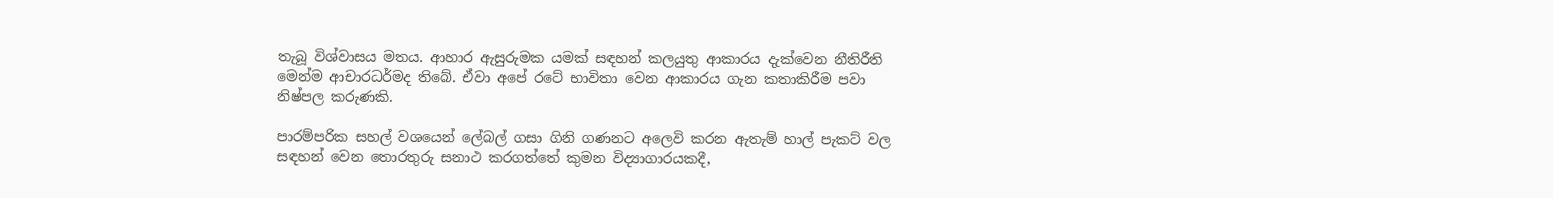තැබූ විශ්වාසය මතය. ආහාර ඇසුරුමක යමක් සඳහන් කලයුතු ආකාරය දැක්වෙන නීතිරීති මෙන්ම ආචාරධර්මද තිබේ. ඒවා අපේ රටේ භාවිතා වෙන ආකාරය ගැන කතාකිරීම පවා නිෂ්පල කරුණකි.

පාරම්පරික සහල් වශයෙන් ලේබල් ගසා ගිනි ගණනට අලෙවි කරන ඇතැම් හාල් පැකට් වල සඳහන් වෙන තොරතුරු සනාථ කරගත්තේ කුමන විද්‍යාගාරයකදී,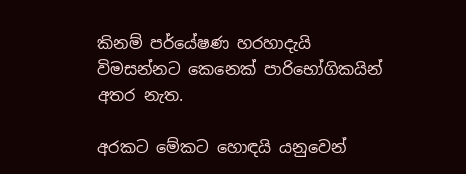කිනම් පර්යේෂණ හරහාදැයි විමසන්නට කෙනෙක් පාරිභෝගිකයින් අතර නැත.

අරකට මේකට හොඳයි යනුවෙන්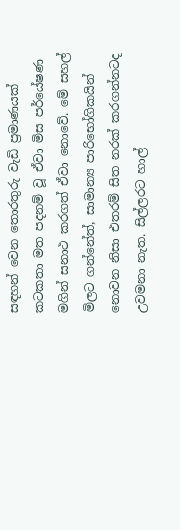සඳහන් වෙන තොරතුරු වැඩි ප්‍රමාණයක් කටකතා මත පදනම් වූ ඒවා මිස පර්යේෂණ මගින් සනාථ කරගත් ඒවා නොවේ. මේ සහල් මිලට ගන්නේත්, සාමාන්‍ය පාරිභෝගිකයින් නොවන නිසා එතරම් සිත නරක් කරගන්නටද උවමනා නැත. සිල්ලරට හාල්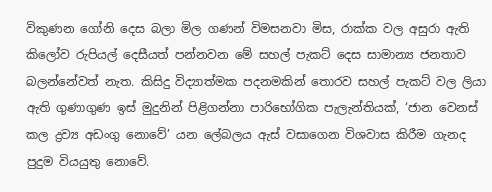විකුණන ගෝනි දෙස බලා මිල ගණන් විමසනවා මිස, රාක්ක වල අසුරා ඇති කිලෝව රුපියල් දෙසීයත් පන්නවන මේ සහල් පැකට් දෙස සාමාන්‍ය ජනතාව බලන්නේවත් නැත. කිසිදු විද්‍යාත්මක පදනමකින් තොරව සහල් පැකට් වල ලියා ඇති ගුණාගුණ ඉස් මුදුනින් පිළිගන්නා පාරිභෝගික පැලැන්තියක්, ‘ජාන වෙනස් කල ද්‍රව්‍ය අඩංගු නොවේ’ යන ලේබලය ඇස් වසාගෙන විශවාස කිරීම ගැනද පුදුම වියයුතු නොවේ.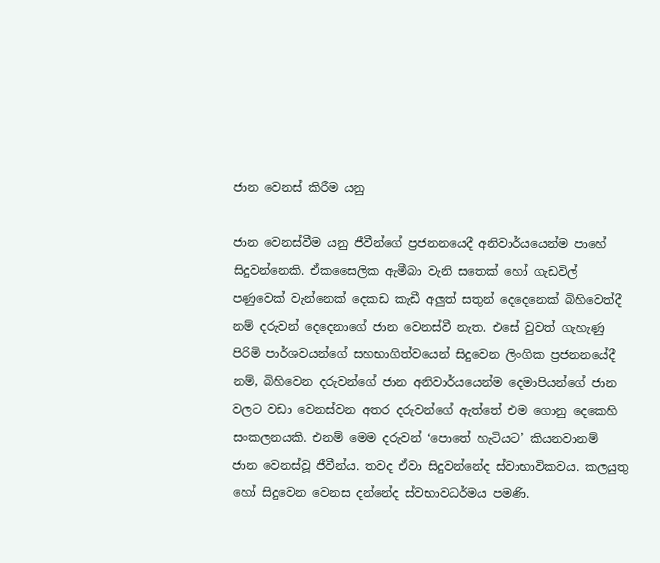ජාන වෙනස් කිරීම යනු

ජාන වෙනස්වීම යනු ජීවීන්ගේ ප්‍රජනනයෙදී අනිවාර්යයෙන්ම පාහේ සිදුවන්නෙකි. ඒකසෛලික ඇමීබා වැනි සතෙක් හෝ ගැඩවිල් පණුවෙක් වැන්නෙක් දෙකඩ කැඩී අලුත් සතුන් දෙදෙනෙක් බිහිවෙත්දී නම් දරුවන් දෙදෙනාගේ ජාන වෙනස්වී නැත. එසේ වුවත් ගැහැණු පිරිමි පාර්ශවයන්ගේ සහභාගිත්වයෙන් සිදුවෙන ලිංගික ප්‍රජනනයේදී නම්, බිහිවෙන දරුවන්ගේ ජාන අනිවාර්යයෙන්ම දෙමාපියන්ගේ ජාන වලට වඩා වෙනස්වන අතර දරුවන්ගේ ඇත්තේ එම ගොනු දෙකෙහි  සංකලනයකි. එනම් මෙම දරුවන් ‘පොතේ හැටියට’ කියනවානම් ජාන වෙනස්වූ ජීවීන්ය. තවද ඒවා සිදුවන්නේද ස්වාභාවිකවය. කලයුතු හෝ සිදුවෙන වෙනස දන්නේද ස්වභාවධර්මය පමණි.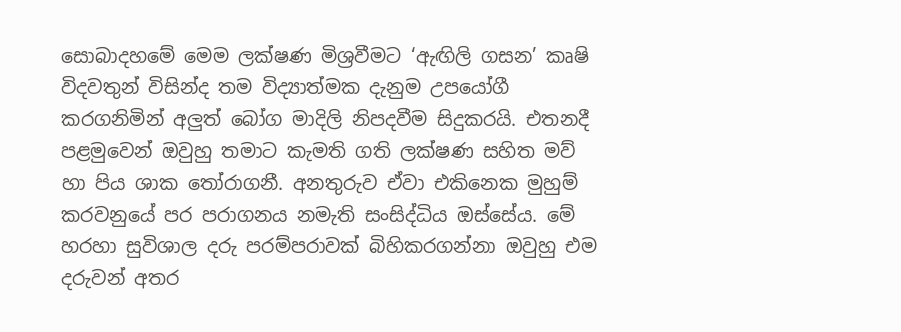සොබාදහමේ මෙම ලක්ෂණ මිශ්‍රවීමට ‘ඇඟිලි ගසන’ කෘෂි විදවතුන් විසින්ද තම විද්‍යාත්මක දැනුම උපයෝගී කරගනිමින් අලුත් බෝග මාදිලි නිපදවීම සිදුකරයි. එතනදී පළමුවෙන් ඔවුහු තමාට කැමති ගති ලක්ෂණ සහිත මව් හා පිය ශාක තෝරාගනී. අනතුරුව ඒවා එකිනෙක මුහුම් කරවනුයේ පර පරාගනය නමැති සංසිද්ධිය ඔස්සේය. මේ හරහා සුවිශාල දරු පරම්පරාවක් බිහිකරගන්නා ඔවුහු එම දරුවන් අතර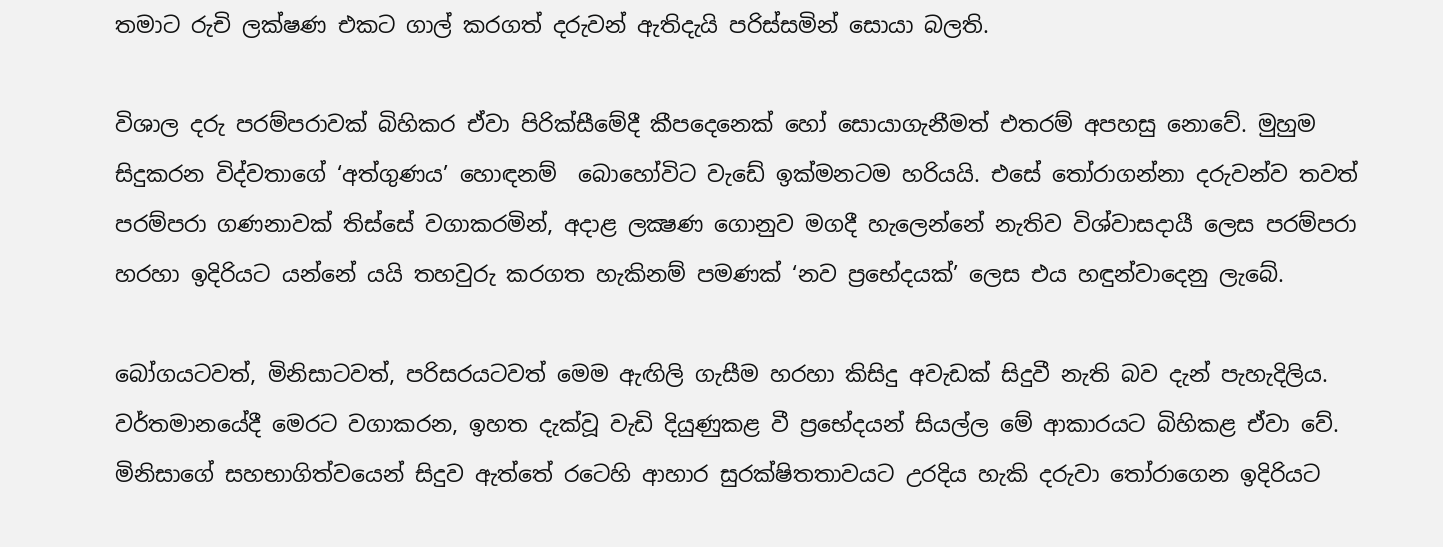තමාට රුචි ලක්ෂණ එකට ගාල් කරගත් දරුවන් ඇතිදැයි පරිස්සමින් සොයා බලති.

විශාල දරු පරම්පරාවක් බිහිකර ඒවා පිරික්සීමේදී කීපදෙනෙක් හෝ සොයාගැනීමත් එතරම් අපහසු නොවේ. මුහුම සිදුකරන විද්වතාගේ ‘අත්ගුණය’ හොඳනම්  බොහෝවිට වැඩේ ඉක්මනටම හරියයි. එසේ තෝරාගන්නා දරුවන්ව තවත් පරම්පරා ගණනාවක් තිස්සේ වගාකරමින්, අදාළ ලක්‍ෂණ ගොනුව මගදී හැලෙන්නේ නැතිව විශ්වාසදායී ලෙස පරම්පරා හරහා ඉදිරියට යන්නේ යයි තහවුරු කරගත හැකිනම් පමණක් ‘නව ප්‍රභේදයක්’ ලෙස එය හඳුන්වාදෙනු ලැබේ.

බෝගයටවත්, මිනිසාටවත්, පරිසරයටවත් මෙම ඇඟිලි ගැසීම හරහා කිසිදු අවැඩක් සිදුවී නැති බව දැන් පැහැදිලිය. වර්තමානයේදී මෙරට වගාකරන, ඉහත දැක්වූ වැඩි දියුණුකළ වී ප්‍රභේදයන් සියල්ල මේ ආකාරයට බිහිකළ ඒවා වේ. මිනිසාගේ සහභාගිත්වයෙන් සිදුව ඇත්තේ රටෙහි ආහාර සුරක්ෂිතතාවයට උරදිය හැකි දරුවා තෝරාගෙන ඉදිරියට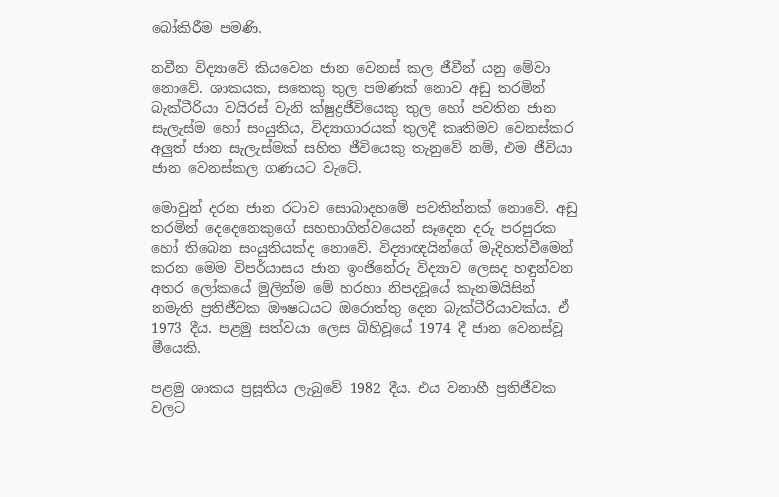බෝකිරීම පමණි.

නවීන විද්‍යාවේ කියවෙන ජාන වෙනස් කල ජීවීන් යනු මේවා නොවේ. ශාකයක, සතෙකු තුල පමණක් නොව අඩු තරමින් බැක්ටීරියා වයිරස් වැනි ක්ෂුද්‍රජීවියෙකු තුල හෝ පවතින ජාන සැලැස්ම හෝ සංයුතිය, විද්‍යාගාරයක් තුලදී කෘතිමව වෙනස්කර අලුත් ජාන සැලැස්මක් සහිත ජීවියෙකු තැනුවේ නම්, එම ජීවියා ජාන වෙනස්කල ගණයට වැටේ.

මොවුන් දරන ජාන රටාව සොබාදහමේ පවතින්නක් නොවේ. අඩු තරමින් දෙදෙනෙකුගේ සහභාගිත්වයෙන් සෑදෙන දරු පරපුරක හෝ තිබෙන සංයුතියක්ද නොවේ. විද්‍යාඥයින්ගේ මැදිහත්වීමෙන් කරන මෙම විපර්යාසය ජාන ඉංජිනේරු විද්‍යාව ලෙසද හඳුන්වන අතර ලෝකයේ මුලින්ම මේ හරහා නිපදවූයේ කැනමයිසින් නමැති ප්‍රතිජීවක ඖෂධයට ඔරොත්තු දෙන බැක්ටීරියාවක්ය. ඒ 1973 දීය. පළමු සත්වයා ලෙස බිහිවූයේ 1974 දී ජාන වෙනස්වූ මීයෙකි.

පළමු ශාකය ප්‍රසූතිය ලැබුවේ 1982 දීය. එය වනාහී ප්‍රතිජීවක වලට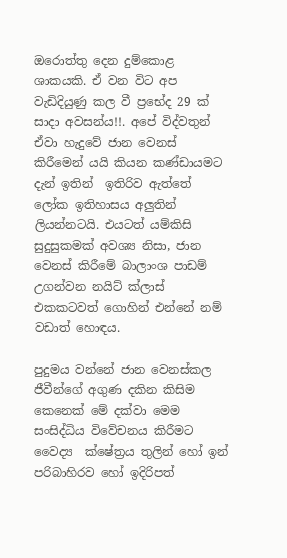ඔරොත්තු දෙන දුම්කොළ ශාකයකි. ඒ වන විට අප වැඩිදියුණු කල වී ප්‍රභේද 29 ක් සාදා අවසන්ය!!. අපේ විද්වතුන් ඒවා හැදුවේ ජාන වෙනස් කිරීමෙන් යයි කියන කණ්ඩායමට දැන් ඉතින්  ඉතිරිව ඇත්තේ ලෝක ඉතිහාසය අලුතින් ලියන්නටයි. එයටත් යම්කිසි සුදුසුකමක් අවශ්‍ය නිසා, ජාන වෙනස් කිරීමේ බාලාංශ පාඩම් උගන්වන නයිට් ක්ලාස් එකකටවත් ගොහින් එන්නේ නම් වඩාත් හොඳය.

පුදුමය වන්නේ ජාන වෙනස්කල ජීවීන්ගේ අගුණ දකින කිසිම කෙනෙක් මේ දක්වා මෙම සංසිද්ධිය විවේචනය කිරීමට වෛද්‍ය  ක්ෂේත්‍රය තුලින් හෝ ඉන් පරිබාහිරව හෝ ඉදිරිපත්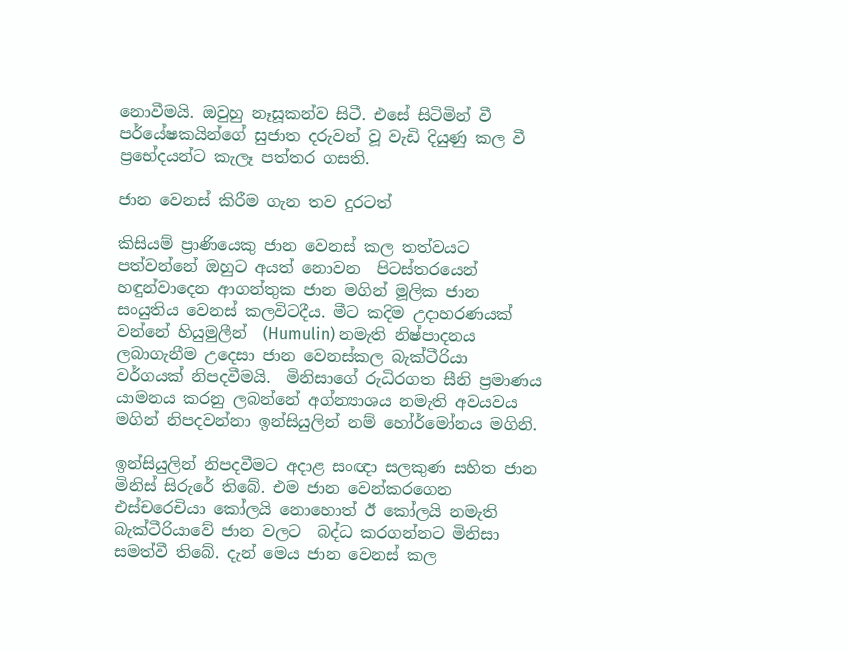නොවීමයි. ඔවුහු නෑසූකන්ව සිටී. එසේ සිටිමින් වී පර්යේෂකයින්ගේ සුජාත දරුවන් වූ වැඩි දියුණු කල වී ප්‍රභේදයන්ට කැලෑ පත්තර ගසති.

ජාන වෙනස් කිරීම ගැන තව දුරටත්

කිසියම් ප්‍රාණියෙකු ජාන වෙනස් කල තත්වයට පත්වන්නේ ඔහුට අයත් නොවන  පිටස්තරයෙන් හඳුන්වාදෙන ආගන්තුක ජාන මගින් මූලික ජාන සංයුතිය වෙනස් කලවිටදීය. මීට කදිම උදාහරණයක් වන්නේ හියුමුලීන්  (Humulin) නමැති නිෂ්පාදනය ලබාගැනීම උදෙසා ජාන වෙනස්කල බැක්ටීරියා වර්ගයක් නිපදවීමයි.  මිනිසාගේ රුධිරගත සීනි ප්‍රමාණය යාමනය කරනු ලබන්නේ අග්න්‍යාශය නමැති අවයවය මගින් නිපදවන්නා ඉන්සියුලින් නම් හෝර්මෝනය මගිනි.

ඉන්සියුලින් නිපදවීමට අදාළ සංඥා සලකුණ සහිත ජාන මිනිස් සිරුරේ තිබේ. එම ජාන වෙන්කරගෙන එස්චරෙචියා කෝලයි නොහොත් ඊ කෝලයි නමැති බැක්ටීරියාවේ ජාන වලට  බද්ධ කරගන්නට මිනිසා සමත්වී තිබේ. දැන් මෙය ජාන වෙනස් කල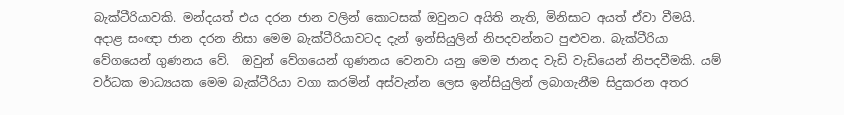බැක්ටීරියාවකි. මන්දයත් එය දරන ජාන වලින් කොටසක් ඔවුනට අයිති නැති, මිනිසාට අයත් ඒවා වීමයි. අදාළ සංඥා ජාන දරන නිසා මෙම බැක්ටීරියාවටද දැන් ඉන්සියුලින් නිපදවන්නට පුළුවන. බැක්ටීරියා වේගයෙන් ගුණනය වේ.  ඔවුන් වේගයෙන් ගුණනය වෙනවා යනු මෙම ජානද වැඩි වැඩියෙන් නිපදවීමකි. යම් වර්ධක මාධ්‍යයක මෙම බැක්ටීරියා වගා කරමින් අස්වැන්න ලෙස ඉන්සියුලින් ලබාගැනීම සිදුකරන අතර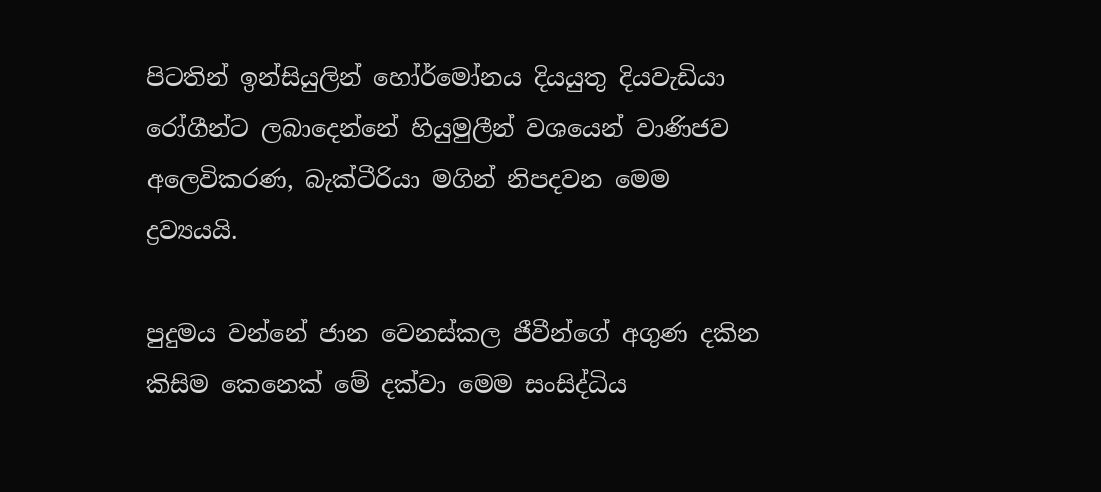පිටතින් ඉන්සියුලින් හෝර්මෝනය දියයුතු දියවැඩියා රෝගීන්ට ලබාදෙන්නේ හියුමුලීන් වශයෙන් වාණිජව අලෙවිකරණ, බැක්ටීරියා මගින් නිපදවන මෙම ද්‍රව්‍යයයි.

පුදුමය වන්නේ ජාන වෙනස්කල ජීවීන්ගේ අගුණ දකින කිසිම කෙනෙක් මේ දක්වා මෙම සංසිද්ධිය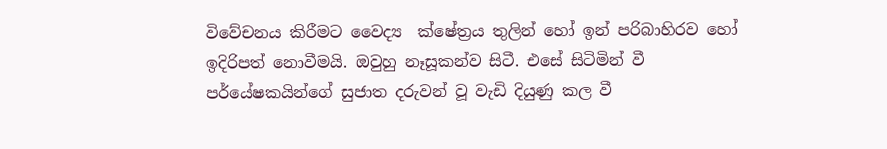විවේචනය කිරීමට වෛද්‍ය  ක්ෂේත්‍රය තුලින් හෝ ඉන් පරිබාහිරව හෝ ඉදිරිපත් නොවීමයි. ඔවුහු නෑසූකන්ව සිටී. එසේ සිටිමින් වී පර්යේෂකයින්ගේ සුජාත දරුවන් වූ වැඩි දියුණු කල වී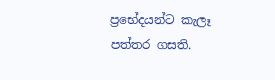ප්‍රභේදයන්ට කැලෑ පත්තර ගසති.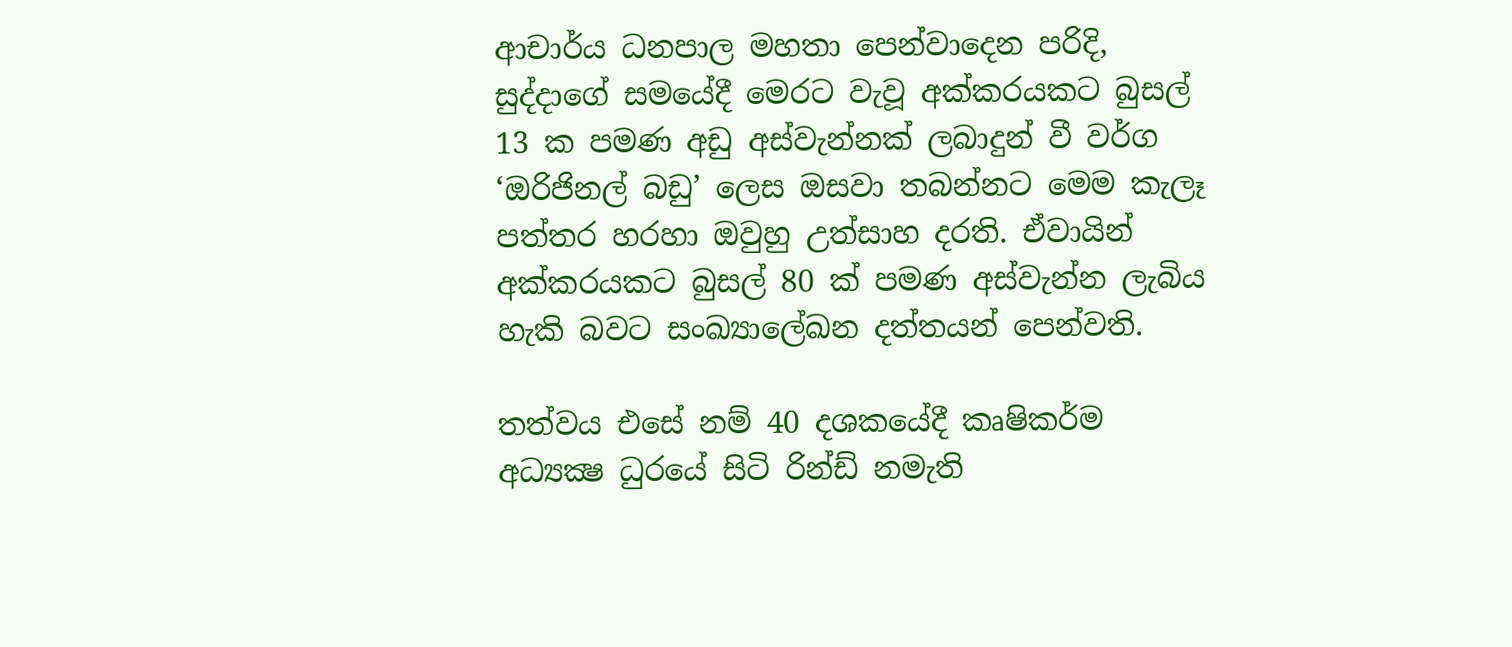ආචාර්ය ධනපාල මහතා පෙන්වාදෙන පරිදි, සුද්දාගේ සමයේදී මෙරට වැවූ අක්කරයකට බුසල් 13 ක පමණ අඩු අස්වැන්නක් ලබාදුන් වී වර්ග ‘ඔරිජිනල් බඩු’ ලෙස ඔසවා තබන්නට මෙම කැලෑ පත්තර හරහා ඔවුහු උත්සාහ දරති. ඒවායින් අක්කරයකට බුසල් 80 ක් පමණ අස්වැන්න ලැබිය හැකි බවට සංඛ්‍යාලේඛන දත්තයන් පෙන්වති.

තත්වය එසේ නම් 40 දශකයේදී කෘෂිකර්ම අධ්‍යක්‍ෂ ධුරයේ සිටි රින්ඩ් නමැති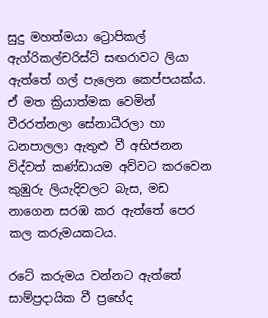සුදු මහත්මයා ට්‍රොපිකල් ඇග්රිකල්චරිස්ට් සඟරාවට ලියා ඇත්තේ ගල් පැලෙන කෙප්පයක්ය. ඒ මත ක්‍රියාත්මක වෙමින් වීරරත්නලා සේනාධීරලා හා ධනපාලලා ඇතුළු වී අභිජනන විද්වත් කණ්ඩායම අව්වට කරවෙන කුඹුරු ලියැදිවලට බැස, මඩ නාගෙන සරඹ කර ඇත්තේ පෙර කල කරුමයකටය.

රටේ කරුමය වන්නට ඇත්තේ සාම්ප්‍රදායික වී ප්‍රභේද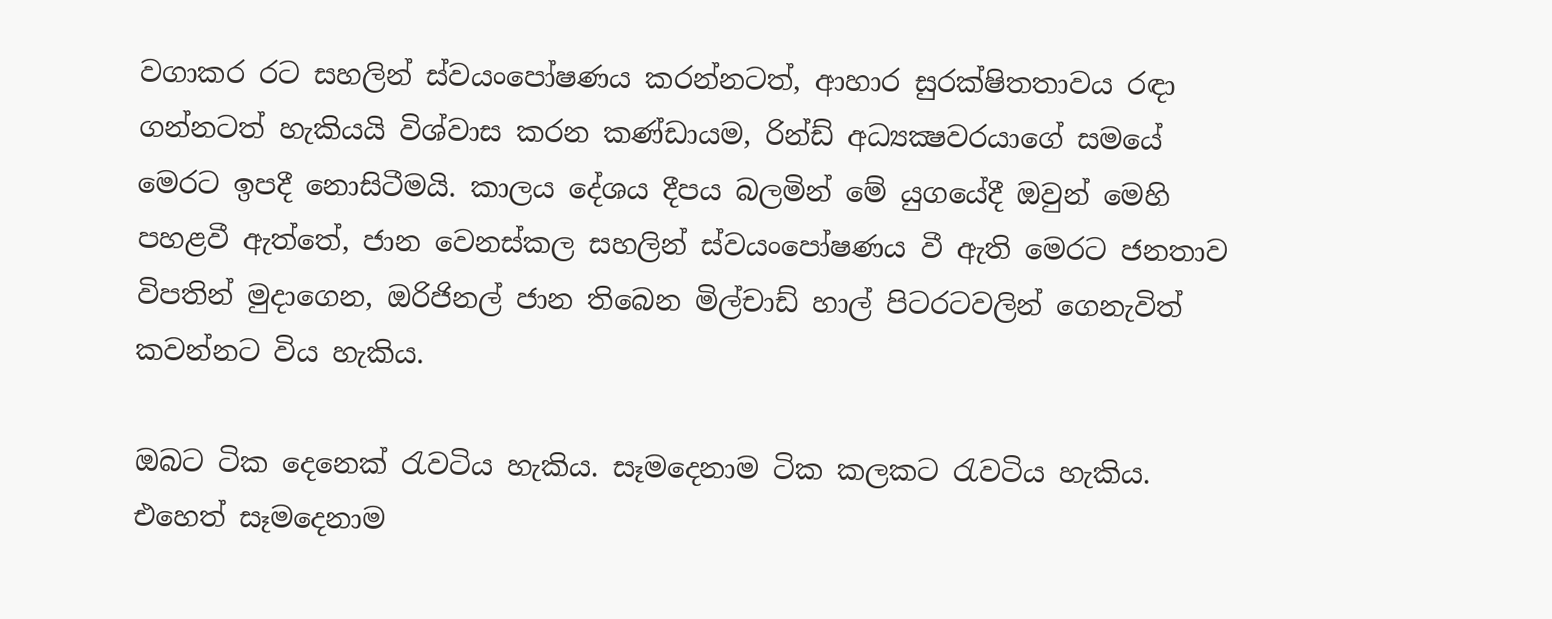වගාකර රට සහලින් ස්වයංපෝෂණය කරන්නටත්, ආහාර සුරක්ෂිතතාවය රඳා ගන්නටත් හැකියයි විශ්වාස කරන කණ්ඩායම, රින්ඩ් අධ්‍යක්‍ෂවරයාගේ සමයේ මෙරට ඉපදී නොසිටීමයි. කාලය දේශය දීපය බලමින් මේ යුගයේදී ඔවුන් මෙහි පහළවී ඇත්තේ, ජාන වෙනස්කල සහලින් ස්වයංපෝෂණය වී ඇති මෙරට ජනතාව විපතින් මුදාගෙන, ඔරිජිනල් ජාන තිබෙන මිල්චාඩ් හාල් පිටරටවලින් ගෙනැවිත් කවන්නට විය හැකිය.

ඔබට ටික දෙනෙක් රැවටිය හැකිය. සෑමදෙනාම ටික කලකට රැවටිය හැකිය. එහෙත් සෑමදෙනාම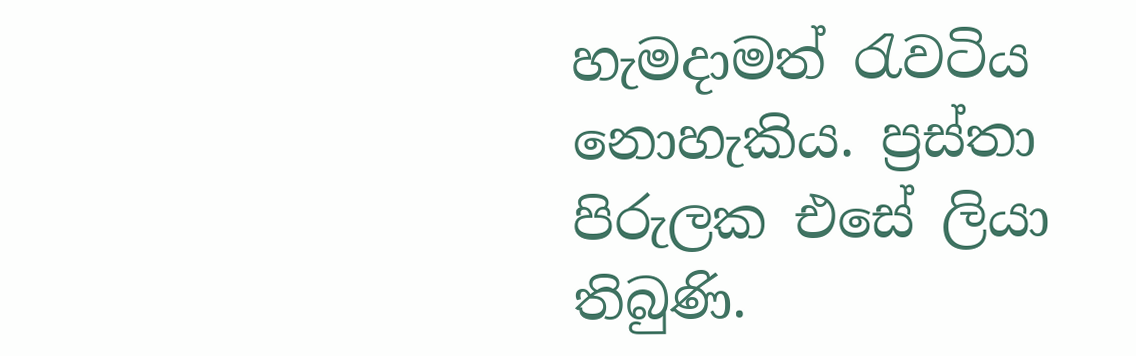හැමදාමත් රැවටිය නොහැකිය. ප්‍රස්තා පිරුලක එසේ ලියා තිබුණි.